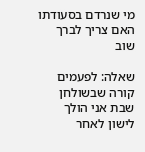מי שנרדם בסעודתו האם צריך לברך שוב

שאלה: לפעמים קורה שבשולחן שבת אני הולך לישון לאחר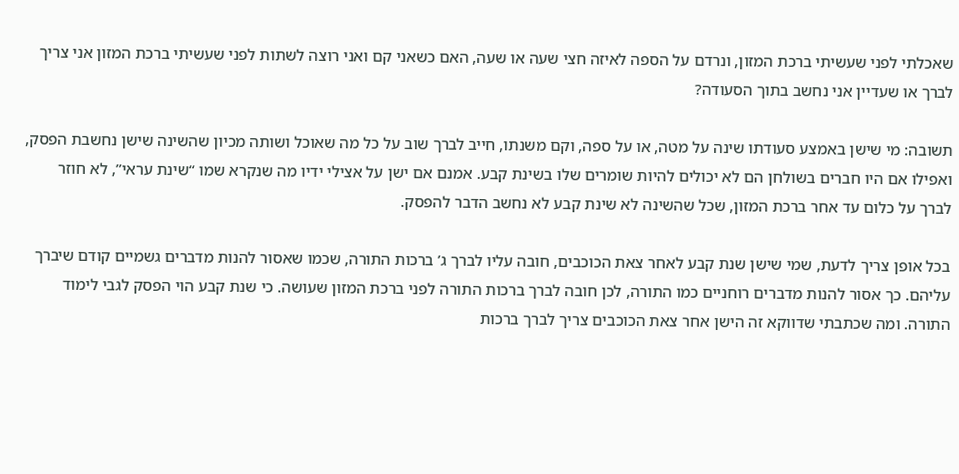שאכלתי לפני שעשיתי ברכת המזון, ונרדם על הספה לאיזה חצי שעה או שעה, האם כשאני קם ואני רוצה לשתות לפני שעשיתי ברכת המזון אני צריך לברך או שעדיין אני נחשב בתוך הסעודה?

תשובה: מי שישן באמצע סעודתו שינה על מטה, או על ספה, וקם משנתו, חייב לברך שוב על כל מה שאוכל ושותה מכיון שהשינה שישן נחשבת הפסק, ואפילו אם היו חברים בשולחן הם לא יכולים להיות שומרים שלו בשינת קבע. אמנם אם ישן על אצילי ידיו מה שנקרא שמו “שינת עראי”, לא חוזר לברך על כלום עד אחר ברכת המזון, שכל שהשינה לא שינת קבע לא נחשב הדבר להפסק.

בכל אופן צריך לדעת, שמי שישן שנת קבע לאחר צאת הכוכבים, חובה עליו לברך ג’ ברכות התורה, שכמו שאסור להנות מדברים גשמיים קודם שיברך עליהם. כך אסור להנות מדברים רוחניים כמו התורה, לכן חובה לברך ברכות התורה לפני ברכת המזון שעושה. כי שנת קבע הוי הפסק לגבי לימוד התורה. ומה שכתבתי שדווקא זה הישן אחר צאת הכוכבים צריך לברך ברכות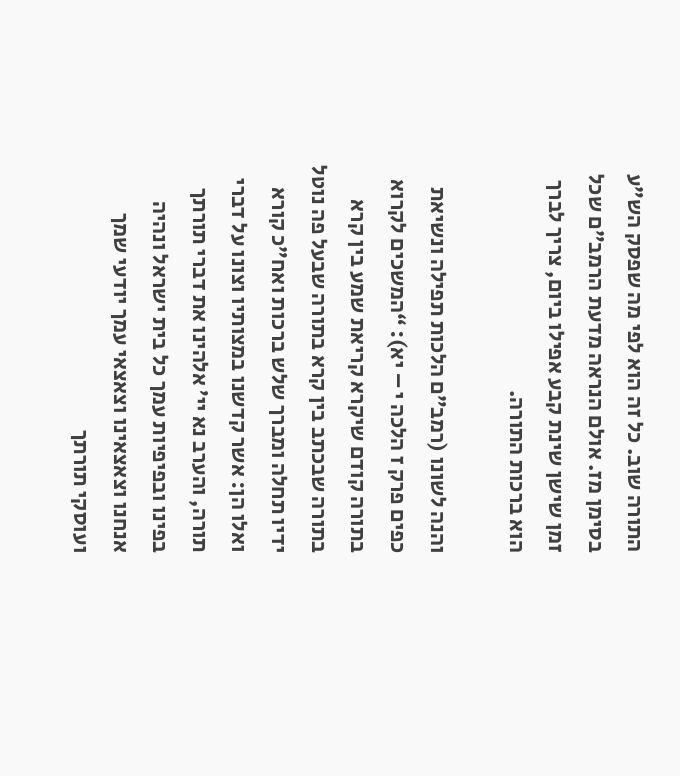התורה שוב. כל זה הוא לפי מה שפסק הש”ע בסימן מז. אולם הנראה מדעת הרמב”ם שכל זמן שישן שינת קבע אפילו ביום, צריך לברך הוא ברכות התורה.

והנה לשונו (רמב”ם הלכות תפילה ונשיאת כפים פרק ז הלכה י – יא): “המשכים לקרוא בתורה קודם שיקרא קריאת שמע בין קרא בתורה שבכתב בין קרא בתורה שבעל פה נוטל ידיו תחלה ומברך שלש ברכות ואח”כ קורא ואלו הן: אשר קדשנו במצותיו וצונו על דברי תורה, והערב נא יי’ אלהינו את דברי תורתך בפינו ובפיפיות עמך כל בית ישראל ונהיה אנחנו וצאצאינו וצאצאי עמך יודעי שמך ועוסקי תורתך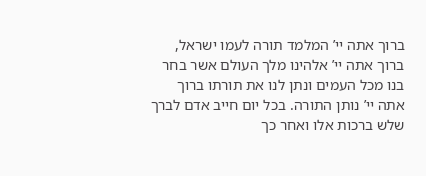ברוך אתה יי’ המלמד תורה לעמו ישראל, ברוך אתה יי’ אלהינו מלך העולם אשר בחר בנו מכל העמים ונתן לנו את תורתו ברוך אתה יי’ נותן התורה. בכל יום חייב אדם לברך שלש ברכות אלו ואחר כך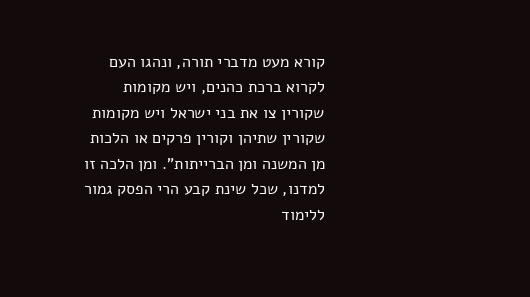קורא מעט מדברי תורה, ונהגו העם לקרוא ברכת כהנים, ויש מקומות שקורין צו את בני ישראל ויש מקומות שקורין שתיהן וקורין פרקים או הלכות מן המשנה ומן הברייתות”. ומן הלכה זו למדנו, שכל שינת קבע הרי הפסק גמור ללימוד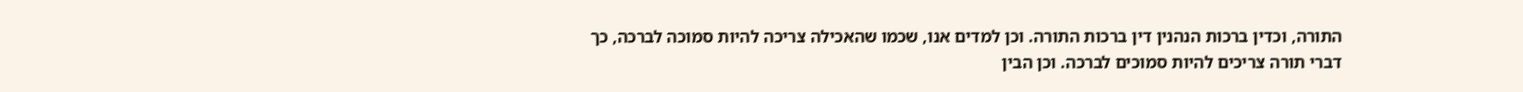התורה, וכדין ברכות הנהנין דין ברכות התורה. וכן למדים אנו, שכמו שהאכילה צריכה להיות סמוכה לברכה, כך דברי תורה צריכים להיות סמוכים לברכה. וכן הבין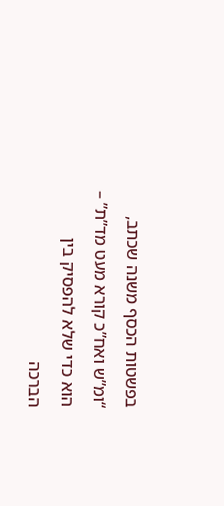בפשטות הכסף משנה שכתב, “ומ”ש ואח”כ קורא מעט מד”ת” – הוא כדי שלא להפסיק בין הברכה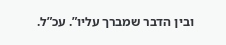ובין הדבר שמברך עליו”. עכ”ל.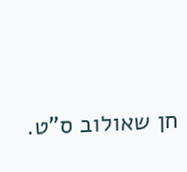חן שאולוב ס”ט.